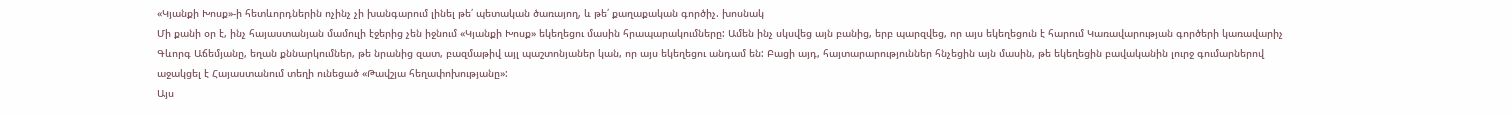«Կյանքի Խոսք»-ի հետևորդներին ոչինչ չի խանգարում լինել թե՛ պետական ծառայող, և թե՛ քաղաքական գործիչ. խոսնակ
Մի քանի օր է, ինչ հայաստանյան մամուլի էջերից չեն իջնում «Կյանքի Խոսք» եկեղեցու մասին հրապարակումները: Ամեն ինչ սկսվեց այն բանից, երբ պարզվեց, որ այս եկեղեցուն է հարում Կառավարության գործերի կառավարիչ Գևորգ Աճեմյանը, եղան քննարկումներ, թե նրանից զատ, բազմաթիվ այլ պաշտոնյաներ կան, որ այս եկեղեցու անդամ են: Բացի այդ, հայտարարություններ հնչեցին այն մասին, թե եկեղեցին բավականին լուրջ գումարներով աջակցել է Հայաստանում տեղի ունեցած «Թավշյա հեղափոխությանը»:
Այս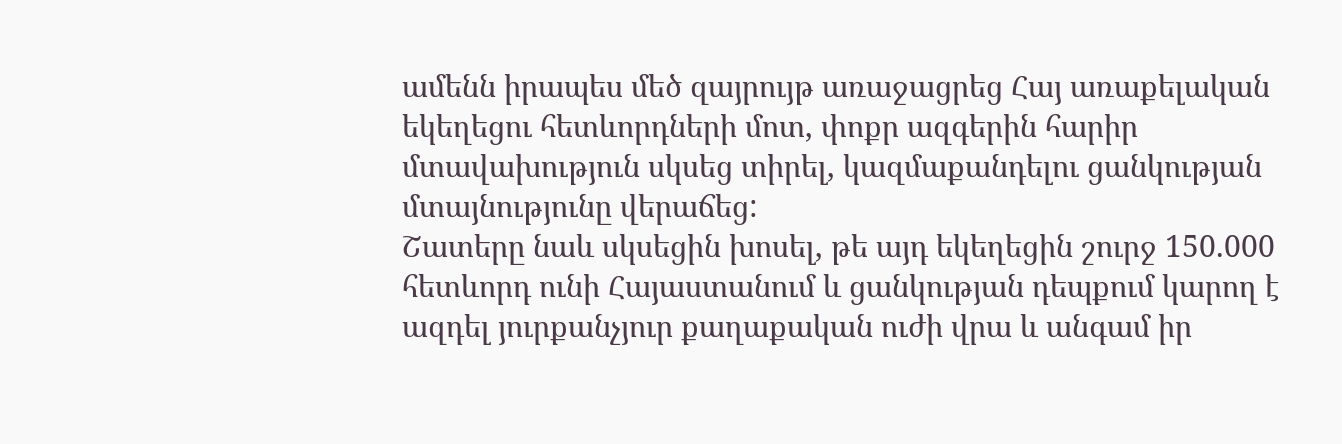ամենն իրապես մեծ զայրույթ առաջացրեց Հայ առաքելական եկեղեցու հետևորդների մոտ, փոքր ազգերին հարիր մտավախություն սկսեց տիրել, կազմաքանդելու ցանկության մտայնությունը վերաճեց:
Շատերը նաև սկսեցին խոսել, թե այդ եկեղեցին շուրջ 150.000 հետևորդ ունի Հայաստանում և ցանկության դեպքում կարող է ազդել յուրքանչյուր քաղաքական ուժի վրա և անգամ իր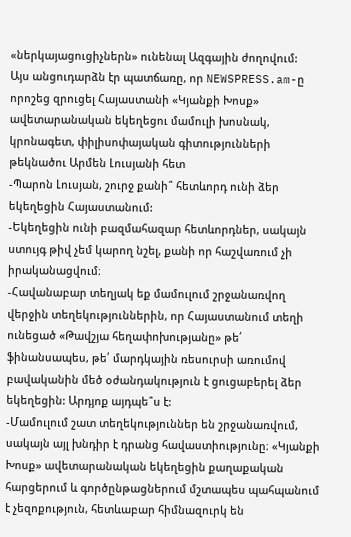«ներկայացուցիչներն» ունենալ Ազգային ժողովում:
Այս անցուդարձն էր պատճառը, որ NEWSPRESS.am-ը որոշեց զրուցել Հայաստանի «Կյանքի Խոսք» ավետարանական եկեղեցու մամուլի խոսնակ, կրոնագետ, փիլիսոփայական գիտությունների թեկնածու Արմեն Լուսյանի հետ
-Պարոն Լուսյան, շուրջ քանի՞ հետևորդ ունի ձեր եկեղեցին Հայաստանում:
-Եկեղեցին ունի բազմահազար հետևորդներ, սակայն ստույգ թիվ չեմ կարող նշել, քանի որ հաշվառում չի իրականացվում։
-Հավանաբար տեղյակ եք մամուլում շրջանառվող վերջին տեղեկություններին, որ Հայաստանում տեղի ունեցած «Թավշյա հեղափոխությանը» թե՛ ֆինանսապես, թե՛ մարդկային ռեսուրսի առումով բավականին մեծ օժանդակություն է ցուցաբերել ձեր եկեղեցին: Արդյոք այդպե՞ս է:
-Մամուլում շատ տեղեկություններ են շրջանառվում, սակայն այլ խնդիր է դրանց հավաստիությունը։ «Կյանքի Խոսք» ավետարանական եկեղեցին քաղաքական հարցերում և գործընթացներում մշտապես պահպանում է չեզոքություն, հետևաբար հիմնազուրկ են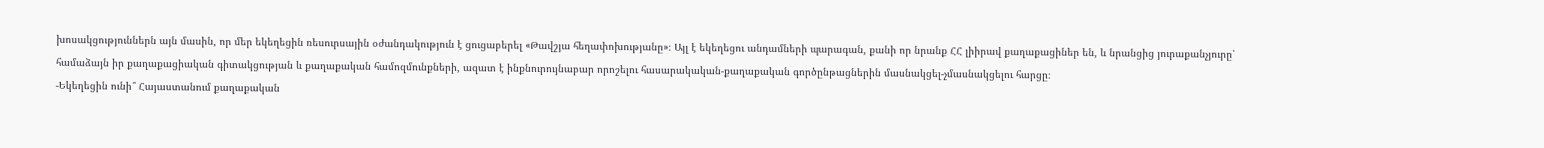խոսակցություններն այն մասին, որ մեր եկեղեցին ռեսուրսային օժանդակություն է ցուցաբերել «Թավշյա հեղափոխությանը»։ Այլ է եկեղեցու անդամների պարագան, քանի որ նրանք ՀՀ լիիրավ քաղաքացիներ են, և նրանցից յուրաքանչյուրը՝ համաձայն իր քաղաքացիական գիտակցության և քաղաքական համոզմունքների, ազատ է ինքնուրույնաբար որոշելու հասարակական-քաղաքական գործընթացներին մասնակցել-չմասնակցելու հարցը։
-Եկեղեցին ունի՞ Հայաստանում քաղաքական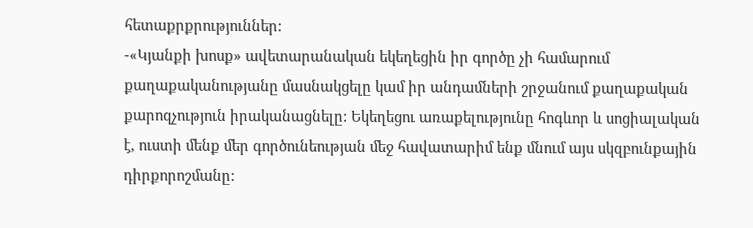հետաքրքրություններ:
-«Կյանքի խոսք» ավետարանական եկեղեցին իր գործը չի համարում քաղաքականությանը մասնակցելը կամ իր անդամների շրջանում քաղաքական քարոզչություն իրականացնելը: Եկեղեցու առաքելությունը հոգևոր և սոցիալական է, ուստի մենք մեր գործունեության մեջ հավատարիմ ենք մնում այս սկզբունքային դիրքորոշմանը: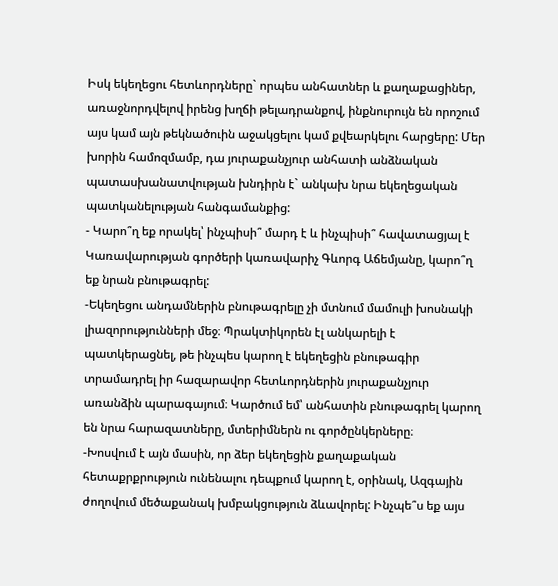Իսկ եկեղեցու հետևորդները` որպես անհատներ և քաղաքացիներ, առաջնորդվելով իրենց խղճի թելադրանքով, ինքնուրույն են որոշում այս կամ այն թեկնածուին աջակցելու կամ քվեարկելու հարցերը: Մեր խորին համոզմամբ, դա յուրաքանչյուր անհատի անձնական պատասխանատվության խնդիրն է` անկախ նրա եկեղեցական պատկանելության հանգամանքից:
- Կարո՞ղ եք որակել՝ ինչպիսի՞ մարդ է և ինչպիսի՞ հավատացյալ է Կառավարության գործերի կառավարիչ Գևորգ Աճեմյանը, կարո՞ղ եք նրան բնութագրել:
-Եկեղեցու անդամներին բնութագրելը չի մտնում մամուլի խոսնակի լիազորությունների մեջ։ Պրակտիկորեն էլ անկարելի է պատկերացնել, թե ինչպես կարող է եկեղեցին բնութագիր տրամադրել իր հազարավոր հետևորդներին յուրաքանչյուր առանձին պարագայում։ Կարծում եմ՝ անհատին բնութագրել կարող են նրա հարազատները, մտերիմներն ու գործընկերները։
-Խոսվում է այն մասին, որ ձեր եկեղեցին քաղաքական հետաքրքրություն ունենալու դեպքում կարող է, օրինակ, Ազգային ժողովում մեծաքանակ խմբակցություն ձևավորել: Ինչպե՞ս եք այս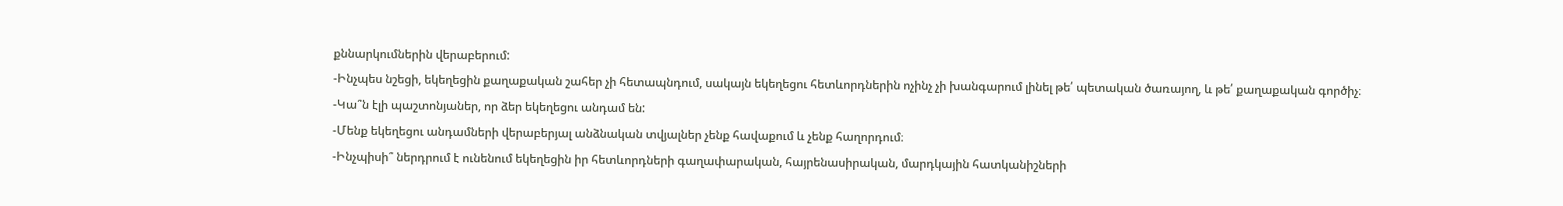քննարկումներին վերաբերում:
-Ինչպես նշեցի, եկեղեցին քաղաքական շահեր չի հետապնդում, սակայն եկեղեցու հետևորդներին ոչինչ չի խանգարում լինել թե՛ պետական ծառայող, և թե՛ քաղաքական գործիչ։
-Կա՞ն էլի պաշտոնյաներ, որ ձեր եկեղեցու անդամ են:
-Մենք եկեղեցու անդամների վերաբերյալ անձնական տվյալներ չենք հավաքում և չենք հաղորդում։
-Ինչպիսի՞ ներդրում է ունենում եկեղեցին իր հետևորդների գաղափարական, հայրենասիրական, մարդկային հատկանիշների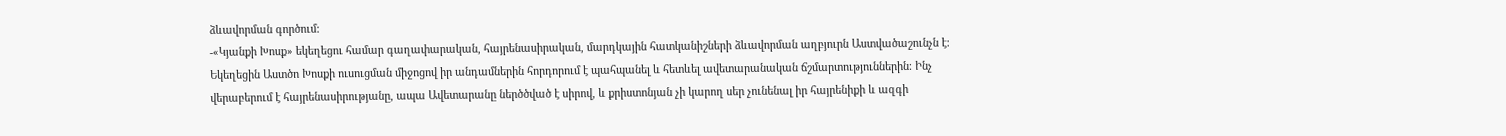ձևավորման գործում:
-«Կյանքի Խոսք» եկեղեցու համար գաղափարական, հայրենասիրական, մարդկային հատկանիշների ձևավորման աղբյուրն Աստվածաշունչն է։ Եկեղեցին Աստծո Խոսքի ուսուցման միջոցով իր անդամներին հորդորում է պահպանել և հետևել ավետարանական ճշմարտություններին։ Ինչ վերաբերում է հայրենասիրությանը, ապա Ավետարանը ներծծված է սիրով, և քրիստոնյան չի կարող սեր չունենալ իր հայրենիքի և ազգի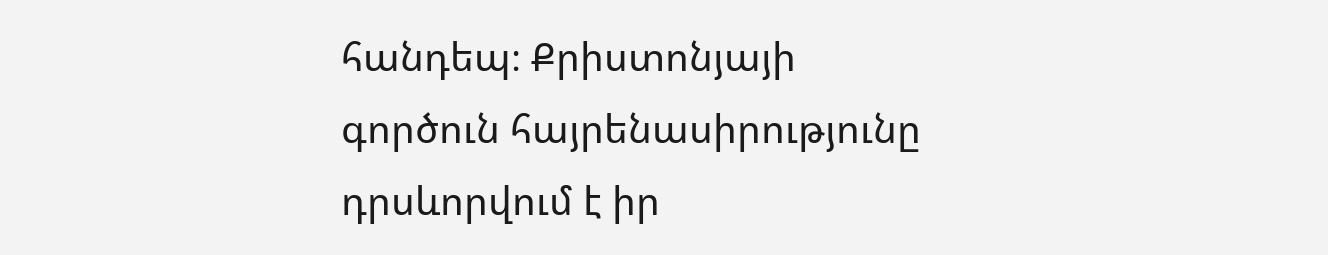հանդեպ։ Քրիստոնյայի գործուն հայրենասիրությունը դրսևորվում է իր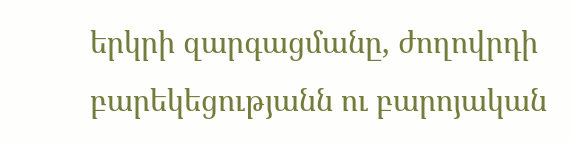երկրի զարգացմանը, ժողովրդի բարեկեցությանն ու բարոյական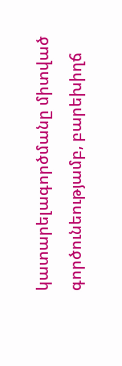կատարելագործմանը միտված գործունեությամբ, բարեխիղճ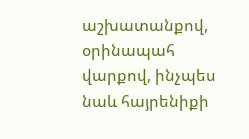աշխատանքով, օրինապահ վարքով, ինչպես նաև հայրենիքի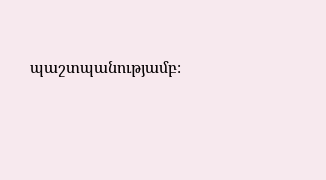պաշտպանությամբ։